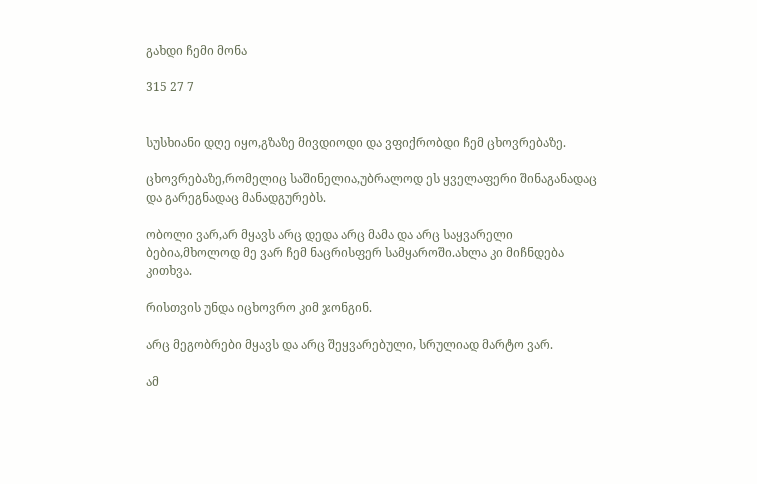გახდი ჩემი მონა

315 27 7


სუსხიანი დღე იყო,გზაზე მივდიოდი და ვფიქრობდი ჩემ ცხოვრებაზე.

ცხოვრებაზე,რომელიც საშინელია,უბრალოდ ეს ყველაფერი შინაგანადაც და გარეგნადაც მანადგურებს.

ობოლი ვარ,არ მყავს არც დედა არც მამა და არც საყვარელი ბებია,მხოლოდ მე ვარ ჩემ ნაცრისფერ სამყაროში.ახლა კი მიჩნდება კითხვა.

რისთვის უნდა იცხოვრო კიმ ჯონგინ.

არც მეგობრები მყავს და არც შეყვარებული, სრულიად მარტო ვარ.

ამ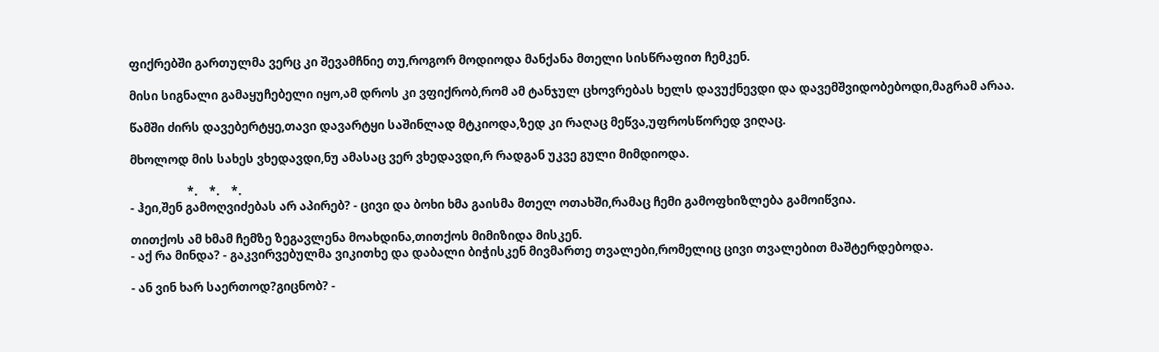ფიქრებში გართულმა ვერც კი შევამჩნიე თუ,როგორ მოდიოდა მანქანა მთელი სისწრაფით ჩემკენ.

მისი სიგნალი გამაყუჩებელი იყო,ამ დროს კი ვფიქრობ,რომ ამ ტანჯულ ცხოვრებას ხელს დავუქნევდი და დავემშვიდობებოდი,მაგრამ არაა.

წამში ძირს დავებერტყე,თავი დავარტყი საშინლად მტკიოდა,ზედ კი რაღაც მეწვა,უფროსწორედ ვიღაც.

მხოლოდ მის სახეს ვხედავდი,ნუ ამასაც ვერ ვხედავდი,რ რადგან უკვე გული მიმდიოდა.

                   *.    *.    *.
- ჰეი,შენ გამოღვიძებას არ აპირებ? - ცივი და ბოხი ხმა გაისმა მთელ ოთახში,რამაც ჩემი გამოფხიზლება გამოიწვია.

თითქოს ამ ხმამ ჩემზე ზეგავლენა მოახდინა,თითქოს მიმიზიდა მისკენ.
- აქ რა მინდა? - გაკვირვებულმა ვიკითხე და დაბალი ბიჭისკენ მივმართე თვალები,რომელიც ცივი თვალებით მაშტერდებოდა.

- ან ვინ ხარ საერთოდ?გიცნობ? -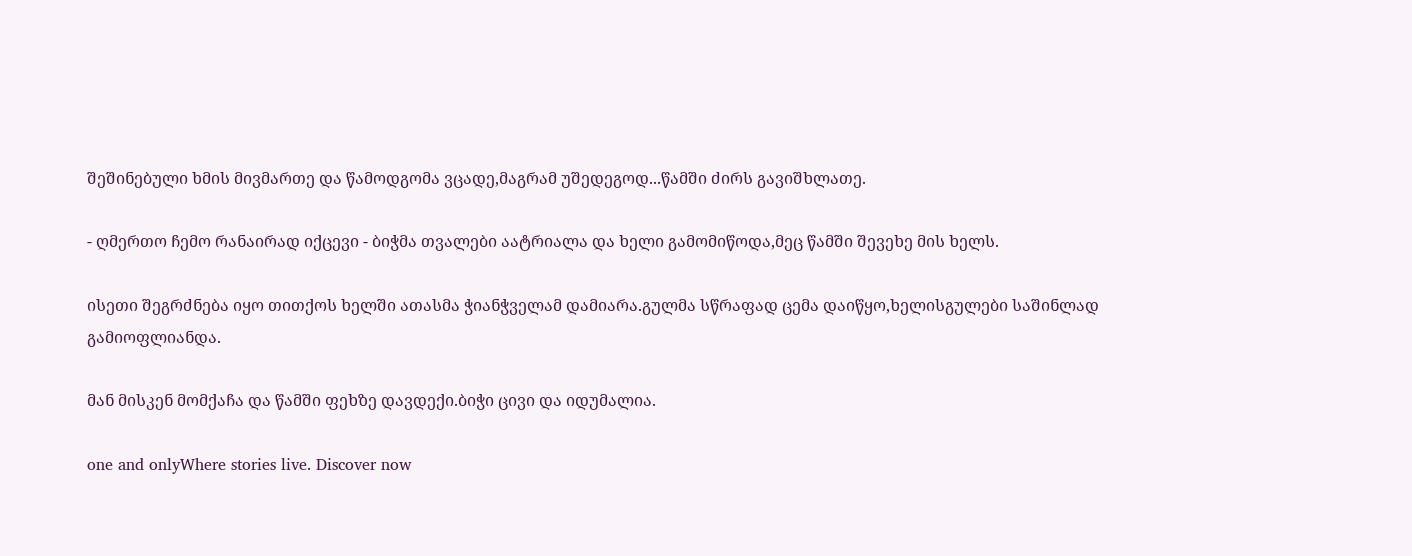შეშინებული ხმის მივმართე და წამოდგომა ვცადე,მაგრამ უშედეგოდ...წამში ძირს გავიშხლათე.

- ღმერთო ჩემო რანაირად იქცევი - ბიჭმა თვალები აატრიალა და ხელი გამომიწოდა,მეც წამში შევეხე მის ხელს.

ისეთი შეგრძნება იყო თითქოს ხელში ათასმა ჭიანჭველამ დამიარა.გულმა სწრაფად ცემა დაიწყო,ხელისგულები საშინლად გამიოფლიანდა.

მან მისკენ მომქაჩა და წამში ფეხზე დავდექი.ბიჭი ცივი და იდუმალია.

one and onlyWhere stories live. Discover now